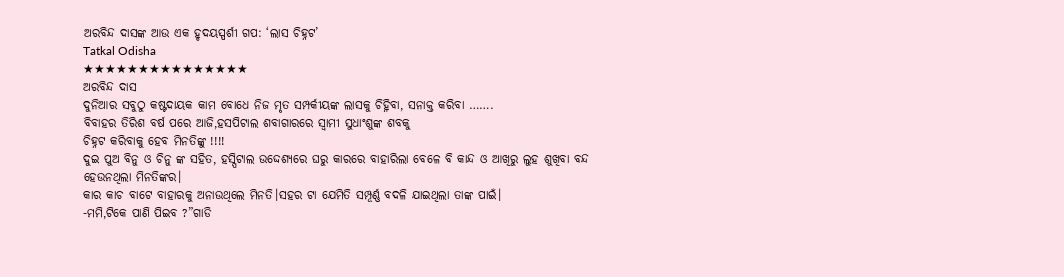ଅରବିନ୍ଦ ଦାସଙ୍କ ଆଉ ଏକ ହୃଦୟସ୍ପର୍ଶୀ ଗପ: ‘ଲାସ ଚିହ୍ନଟ’
Tatkal Odisha
★★★★★★★★★★★★★★★
ଅରବିନ୍ଦ ଦାସ
ଦୁନିଆର ସବୁଠୁ କଷ୍ଟଦାୟକ କାମ ବୋଧେ ନିଜ ମୃତ ସମ୍ପର୍କୀୟଙ୍କ ଲାସକୁ ଚିହ୍ନିବା, ସନାକ୍ତ କରିବା …….
ବିବାହର ତିରିଶ ବର୍ଷ ପରେ ଆଜି,ହସପିଟାଲ ଶବାଗାରରେ ସ୍ୱାମୀ ସୁଧାଂଶୁଙ୍କ ଶବକୁ
ଚିହ୍ନଟ କରିବାକୁ ହେବ ମିନତିଙ୍କୁ !!!!
ଦୁଇ ପୁଅ ବିନୁ ଓ ଚିନୁ ଙ୍କ ସହିତ, ହସ୍ପିଟାଲ ଉଦ୍ଦେଶ୍ୟରେ ଘରୁ କାରରେ ବାହାରିଲା ବେଳେ ବି କାନ୍ଦ ଓ ଆଖିରୁ ଲୁହ ଶୁଖିବା ବନ୍ଦ ହେଉନଥିଲା ମିନତିଙ୍କର।
କାର କାଚ ବାଟେ ବାହାରକୁ ଅନାଉଥିଲେ ମିନତି।ସହର ଟା ଯେମିତି ସମ୍ପୂର୍ଣ୍ଣ ବଦଳି ଯାଇଥିଲା ତାଙ୍କ ପାଇଁ।
-ମମି,ଟିକେ ପାଣି ପିଇବ ?”ଗାଡି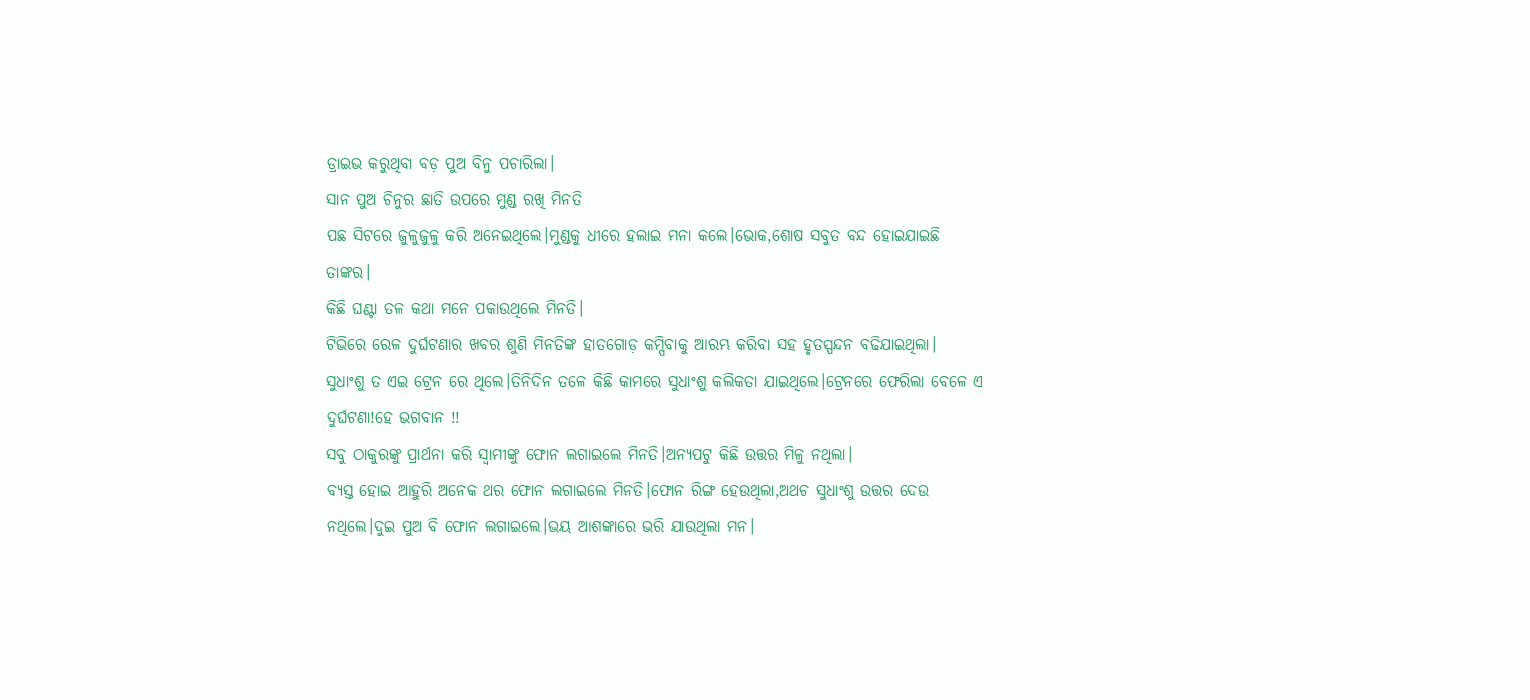ଡ୍ରାଇଭ କରୁଥିବା ବଡ଼ ପୁଅ ବିନୁ ପଚାରିଲା।
ସାନ ପୁଅ ଚିନୁର ଛାତି ଉପରେ ମୁଣ୍ଡ ରଖି ମିନତି
ପଛ ସିଟରେ ଜୁଳୁଜୁଳୁ କରି ଅନେଇଥିଲେ।ମୁଣ୍ଡକୁ ଧୀରେ ହଲାଇ ମନା କଲେ।ଭୋକ,ଶୋଷ ସବୁତ ବନ୍ଦ ହୋଇଯାଇଛି ତାଙ୍କର।
କିଛି ଘଣ୍ଟା ତଳ କଥା ମନେ ପକାଉଥିଲେ ମିନତି।
ଟିଭିରେ ରେଳ ଦୁର୍ଘଟଣାର ଖବର ଶୁଣି ମିନତିଙ୍କ ହାତଗୋଡ଼ କମ୍ପିବାକୁ ଆରମ୍ଭ କରିବା ସହ ହୃତସ୍ପନ୍ଦନ ବଢିଯାଇଥିଲା।
ସୁଧାଂଶୁ ତ ଏଇ ଟ୍ରେନ ରେ ଥିଲେ।ତିନିଦିନ ତଳେ କିଛି କାମରେ ସୁଧାଂଶୁ କଲିକତା ଯାଇଥିଲେ।ଟ୍ରେନରେ ଫେରିଲା ବେଳେ ଏ ଦୁର୍ଘଟଣା!ହେ ଭଗବାନ !!
ସବୁ ଠାକୁରଙ୍କୁ ପ୍ରାର୍ଥନା କରି ସ୍ୱାମୀଙ୍କୁ ଫୋନ ଲଗାଇଲେ ମିନତି।ଅନ୍ୟପଟୁ କିଛି ଉତ୍ତର ମିଳୁ ନଥିଲା।
ବ୍ୟସ୍ତ ହୋଇ ଆହୁରି ଅନେକ ଥର ଫୋନ ଲଗାଇଲେ ମିନତି।ଫୋନ ରିଙ୍ଗ ହେଉଥିଲା,ଅଥଚ ସୁଧାଂଶୁ ଉତ୍ତର ଦେଉ ନଥିଲେ।ଦୁଇ ପୁଅ ବି ଫୋନ ଲଗାଇଲେ।ଭୟ ଆଶଙ୍କାରେ ଭରି ଯାଉଥିଲା ମନ।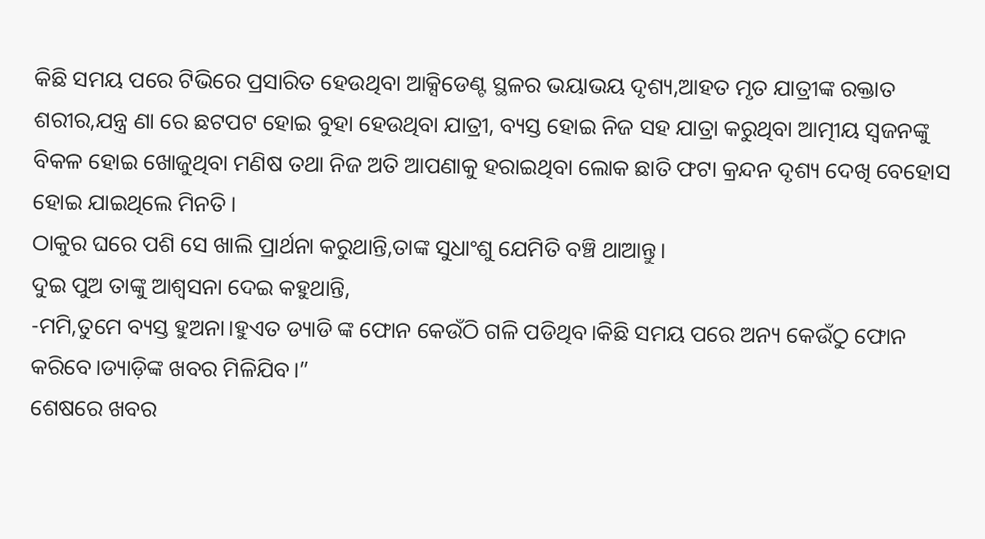କିଛି ସମୟ ପରେ ଟିଭିରେ ପ୍ରସାରିତ ହେଉଥିବା ଆକ୍ସିଡେଣ୍ଟ ସ୍ଥଳର ଭୟାଭୟ ଦୃଶ୍ୟ,ଆହତ ମୃତ ଯାତ୍ରୀଙ୍କ ରକ୍ତାତ ଶରୀର,ଯନ୍ତ୍ର ଣା ରେ ଛଟପଟ ହୋଇ ବୁହା ହେଉଥିବା ଯାତ୍ରୀ, ବ୍ୟସ୍ତ ହୋଇ ନିଜ ସହ ଯାତ୍ରା କରୁଥିବା ଆତ୍ମୀୟ ସ୍ୱଜନଙ୍କୁ ବିକଳ ହୋଇ ଖୋଜୁଥିବା ମଣିଷ ତଥା ନିଜ ଅତି ଆପଣାକୁ ହରାଇଥିବା ଲୋକ ଛାତି ଫଟା କ୍ରନ୍ଦନ ଦୃଶ୍ୟ ଦେଖି ବେହୋସ ହୋଇ ଯାଇଥିଲେ ମିନତି।
ଠାକୁର ଘରେ ପଶି ସେ ଖାଲି ପ୍ରାର୍ଥନା କରୁଥାନ୍ତି,ତାଙ୍କ ସୁଧାଂଶୁ ଯେମିତି ବଞ୍ଚି ଥାଆନ୍ତୁ।
ଦୁଇ ପୁଅ ତାଙ୍କୁ ଆଶ୍ୱସନା ଦେଇ କହୁଥାନ୍ତି,
-ମମି,ତୁମେ ବ୍ୟସ୍ତ ହୁଅନା।ହୁଏତ ଡ୍ୟାଡି ଙ୍କ ଫୋନ କେଉଁଠି ଗଳି ପଡିଥିବ।କିଛି ସମୟ ପରେ ଅନ୍ୟ କେଉଁଠୁ ଫୋନ କରିବେ।ଡ୍ୟାଡ଼ିଙ୍କ ଖବର ମିଳିଯିବ।”
ଶେଷରେ ଖବର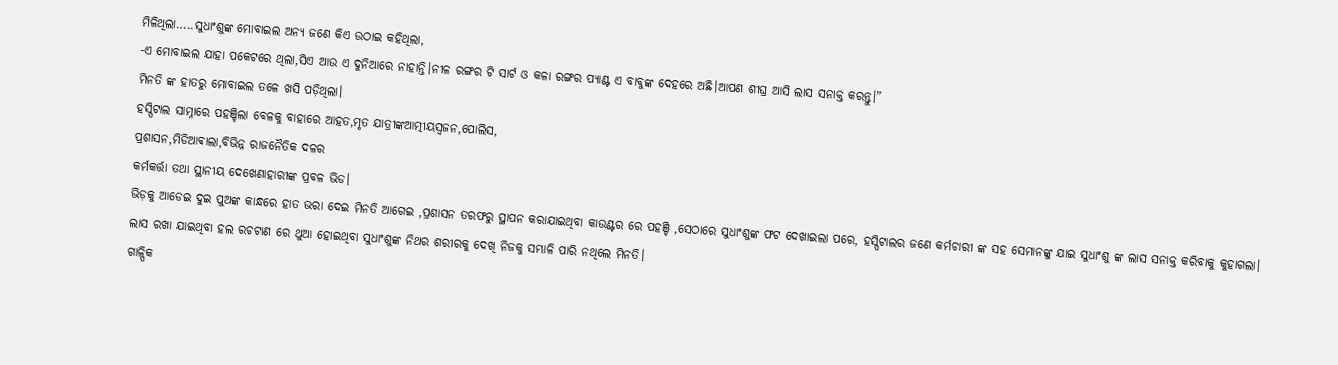ମିଳିଥିଲା…..ସୁଧାଂଶୁଙ୍କ ମୋବାଇଲ ଅନ୍ୟ ଜଣେ କିଏ ଉଠାଇ କହିଥିଲା,
-ଏ ମୋବାଇଲ ଯାହା ପକେଟରେ ଥିଲା,ସିଏ ଆଉ ଏ ଦୁନିଆରେ ନାହାନ୍ତି।ନୀଳ ରଙ୍ଗର ଟି ସାର୍ଟ ଓ କଳା ରଙ୍ଗର ପ୍ୟାଣ୍ଟ ଏ ବାବୁଙ୍କ ଦେହରେ ଅଛି।ଆପଣ ଶୀଘ୍ର ଆସି ଲାସ ସନାକ୍ତ କରନ୍ତୁ।”
ମିନତି ଙ୍କ ହାତରୁ ମୋବାଇଲ ତଳେ ଖସି ପଡ଼ିଥିଲା।
ହସ୍ପିଟାଲ ସାମ୍ନାରେ ପହଞ୍ଚିଲା ବେଳକୁ ବାହାରେ ଆହତ,ମୃତ ଯାତ୍ରୀଙ୍କଆତ୍ମୀୟସ୍ୱଜନ,ପୋଲିସ,
ପ୍ରଶାସନ,ମିଡିଆଵାଲା,ବିଭିନ୍ନ ରାଜନୈତିକ ଦଳର
କର୍ମକର୍ତ୍ତା ତଥା ସ୍ଥାନୀୟ ଦେଖେଣାହାରୀଙ୍କ ପ୍ରବଳ ଭିଡ।
ଭିଡ଼କୁ ଆଡେଇ ଦୁଇ ପୁଅଙ୍କ କାନ୍ଧରେ ହାତ ଭରା ଦେଇ ମିନତି ଆଗେଇ ,ପ୍ରଶାସନ ତରଫରୁ ସ୍ଥାପନ କରାଯାଇଥିବା କାଉଣ୍ଟର ରେ ପହଞ୍ଚି ,ସେଠାରେ ସୁଧାଂଶୁଙ୍କ ଫଟ ଦେଖାଇଲା ପରେ, ହସ୍ପିଟାଲର ଜଣେ କର୍ମଚାରୀ ଙ୍କ ସହ ସେମାନଙ୍କୁ ଯାଇ ସୁଧାଂଶୁ ଙ୍କ ଲାସ ସନାକ୍ତ କରିବାକୁ କୁହାଗଲା।
ଲାସ ରଖା ଯାଇଥିବା ହଲ ରଚଟାଣ ରେ ଥୁଆ ହୋଇଥିବା ସୁଧାଂଶୁଙ୍କ ନିଥର ଶରୀରକୁ ଦେଖି ନିଜକୁ ସମ୍ଭାଳି ପାରି ନଥିଲେ ମିନତି।
ଗାଳ୍ପିକ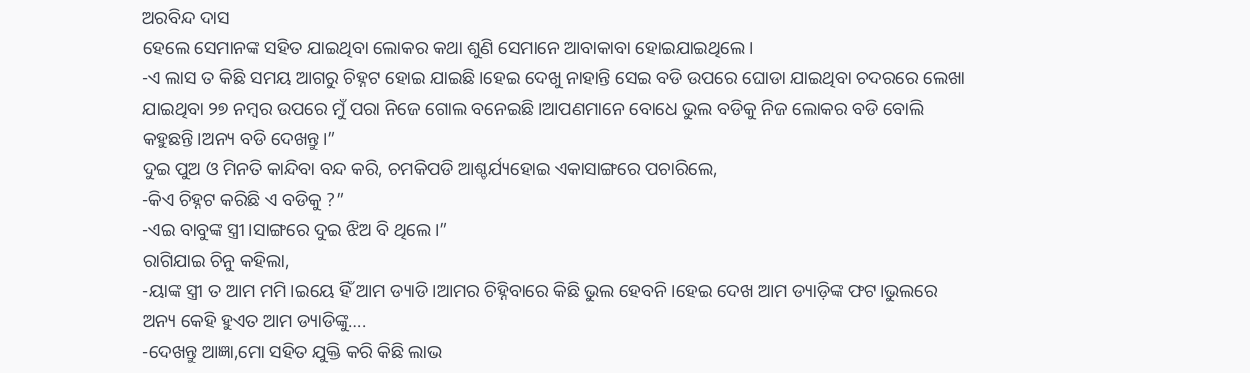ଅରବିନ୍ଦ ଦାସ
ହେଲେ ସେମାନଙ୍କ ସହିତ ଯାଇଥିବା ଲୋକର କଥା ଶୁଣି ସେମାନେ ଆବାକାବା ହୋଇଯାଇଥିଲେ।
-ଏ ଲାସ ତ କିଛି ସମୟ ଆଗରୁ ଚିହ୍ନଟ ହୋଇ ଯାଇଛି।ହେଇ ଦେଖୁ ନାହାନ୍ତି ସେଇ ବଡି ଉପରେ ଘୋଡା ଯାଇଥିବା ଚଦରରେ ଲେଖା ଯାଇଥିବା ୨୭ ନମ୍ବର ଉପରେ ମୁଁ ପରା ନିଜେ ଗୋଲ ବନେଇଛି।ଆପଣମାନେ ବୋଧେ ଭୁଲ ବଡିକୁ ନିଜ ଲୋକର ବଡି ବୋଲି କହୁଛନ୍ତି।ଅନ୍ୟ ବଡି ଦେଖନ୍ତୁ।”
ଦୁଇ ପୁଅ ଓ ମିନତି କାନ୍ଦିବା ବନ୍ଦ କରି, ଚମକିପଡି ଆଶ୍ଚର୍ଯ୍ୟହୋଇ ଏକାସାଙ୍ଗରେ ପଚାରିଲେ,
-କିଏ ଚିହ୍ନଟ କରିଛି ଏ ବଡିକୁ ?”
-ଏଇ ବାବୁଙ୍କ ସ୍ତ୍ରୀ।ସାଙ୍ଗରେ ଦୁଇ ଝିଅ ବି ଥିଲେ।”
ରାଗିଯାଇ ଚିନୁ କହିଲା,
-ୟାଙ୍କ ସ୍ତ୍ରୀ ତ ଆମ ମମି।ଇୟେ ହିଁ ଆମ ଡ୍ୟାଡି।ଆମର ଚିହ୍ନିବାରେ କିଛି ଭୁଲ ହେବନି।ହେଇ ଦେଖ ଆମ ଡ୍ୟାଡ଼ିଙ୍କ ଫଟ।ଭୁଲରେ ଅନ୍ୟ କେହି ହୁଏତ ଆମ ଡ୍ୟାଡିଙ୍କୁ….
-ଦେଖନ୍ତୁ ଆଜ୍ଞା,ମୋ ସହିତ ଯୁକ୍ତି କରି କିଛି ଲାଭ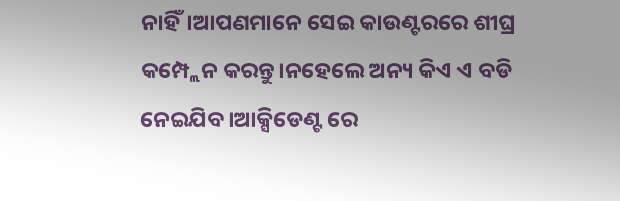ନାହିଁ।ଆପଣମାନେ ସେଇ କାଉଣ୍ଟରରେ ଶୀଘ୍ର କମ୍ପ୍ଲେନ କରନ୍ତୁ।ନହେଲେ ଅନ୍ୟ କିଏ ଏ ବଡି ନେଇଯିବ।ଆକ୍ସିଡେଣ୍ଟ ରେ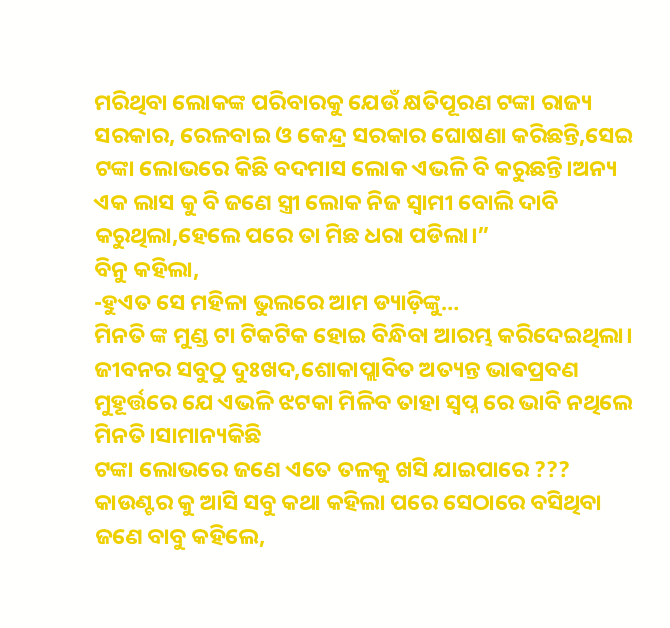ମରିଥିବା ଲୋକଙ୍କ ପରିବାରକୁ ଯେଉଁ କ୍ଷତିପୂରଣ ଟଙ୍କା ରାଜ୍ୟ ସରକାର, ରେଳବାଇ ଓ କେନ୍ଦ୍ର ସରକାର ଘୋଷଣା କରିଛନ୍ତି,ସେଇ ଟଙ୍କା ଲୋଭରେ କିଛି ବଦମାସ ଲୋକ ଏଭଳି ବି କରୁଛନ୍ତି।ଅନ୍ୟ ଏକ ଲାସ କୁ ବି ଜଣେ ସ୍ତ୍ରୀ ଲୋକ ନିଜ ସ୍ୱାମୀ ବୋଲି ଦାବି କରୁଥିଲା,ହେଲେ ପରେ ତା ମିଛ ଧରା ପଡିଲା।”
ବିନୁ କହିଲା,
-ହୁଏତ ସେ ମହିଳା ଭୁଲରେ ଆମ ଡ୍ୟାଡ଼ିଙ୍କୁ…
ମିନତି ଙ୍କ ମୁଣ୍ଡ ଟା ଟିକଟିକ ହୋଇ ବିନ୍ଧିବା ଆରମ୍ଭ କରିଦେଇଥିଲା।
ଜୀବନର ସବୁଠୁ ଦୁଃଖଦ,ଶୋକାପ୍ଲାବିତ ଅତ୍ୟନ୍ତ ଭାଵପ୍ରବଣ ମୁହୂର୍ତ୍ତରେ ଯେ ଏଭଳି ଝଟକା ମିଳିବ ତାହା ସ୍ୱପ୍ନ ରେ ଭାବି ନଥିଲେ ମିନତି।ସାମାନ୍ୟକିଛି
ଟଙ୍କା ଲୋଭରେ ଜଣେ ଏତେ ତଳକୁ ଖସି ଯାଇପାରେ ???
କାଉଣ୍ଟର କୁ ଆସି ସବୁ କଥା କହିଲା ପରେ ସେଠାରେ ବସିଥିବା ଜଣେ ବାବୁ କହିଲେ,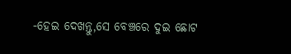-ହେଇ ଦେଖନ୍ତୁ,ସେ ବେଞ୍ଚରେ ଦୁଇ ଛୋଟ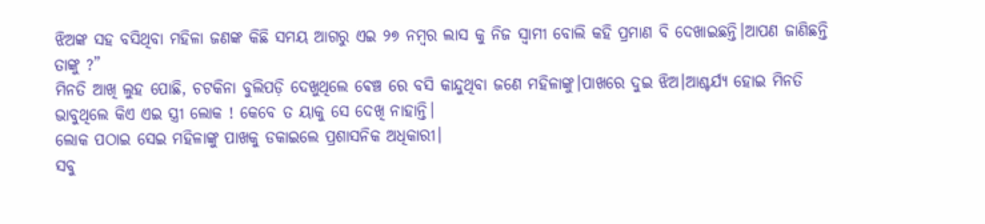ଝିଅଙ୍କ ସହ ବସିଥିବା ମହିଳା ଜଣଙ୍କ କିଛି ସମୟ ଆଗରୁ ଏଇ ୨୭ ନମ୍ବର ଲାସ କୁ ନିଜ ସ୍ୱାମୀ ବୋଲି କହି ପ୍ରମାଣ ବି ଦେଖାଇଛନ୍ତି।ଆପଣ ଜାଣିଛନ୍ତି ତାଙ୍କୁ ?”
ମିନତି ଆଖି ଲୁହ ପୋଛି, ଚଟକିନା ବୁଲିପଡ଼ି ଦେଖୁଥିଲେ ଵେଞ୍ଚ ରେ ବସି କାନ୍ଦୁଥିବା ଜଣେ ମହିଳାଙ୍କୁ।ପାଖରେ ଦୁଇ ଝିଅ।ଆଶ୍ଚର୍ଯ୍ୟ ହୋଇ ମିନତି ଭାବୁଥିଲେ କିଏ ଏଇ ସ୍ତ୍ରୀ ଲୋକ ! କେବେ ତ ୟାକୁ ସେ ଦେଖି ନାହାନ୍ତି।
ଲୋକ ପଠାଇ ସେଇ ମହିଳାଙ୍କୁ ପାଖକୁ ଡକାଇଲେ ପ୍ରଶାସନିକ ଅଧିକାରୀ।
ସବୁ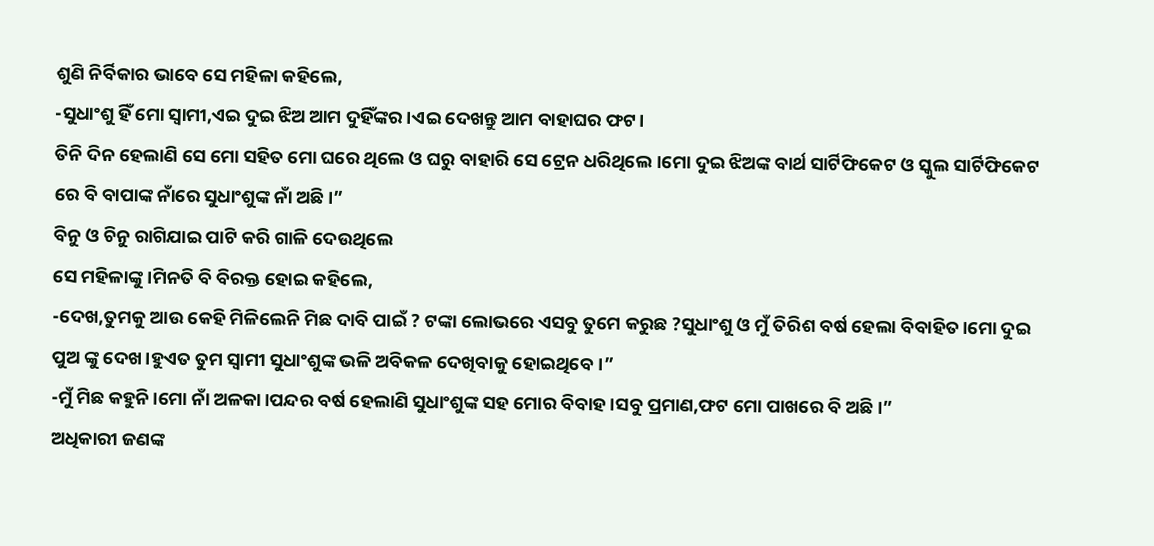ଶୁଣି ନିର୍ବିକାର ଭାବେ ସେ ମହିଳା କହିଲେ,
-ସୁଧାଂଶୁ ହିଁ ମୋ ସ୍ୱାମୀ,ଏଇ ଦୁଇ ଝିଅ ଆମ ଦୁହିଁଙ୍କର।ଏଇ ଦେଖନ୍ତୁ ଆମ ବାହାଘର ଫଟ।
ତିନି ଦିନ ହେଲାଣି ସେ ମୋ ସହିତ ମୋ ଘରେ ଥିଲେ ଓ ଘରୁ ବାହାରି ସେ ଟ୍ରେନ ଧରିଥିଲେ।ମୋ ଦୁଇ ଝିଅଙ୍କ ବାର୍ଥ ସାର୍ଟିଫିକେଟ ଓ ସ୍କୁଲ ସାର୍ଟିଫିକେଟ ରେ ବି ବାପାଙ୍କ ନାଁରେ ସୁଧାଂଶୁଙ୍କ ନାଁ ଅଛି।”
ବିନୁ ଓ ଚିନୁ ରାଗିଯାଇ ପାଟି କରି ଗାଳି ଦେଉଥିଲେ
ସେ ମହିଳାଙ୍କୁ।ମିନତି ବି ବିରକ୍ତ ହୋଇ କହିଲେ,
-ଦେଖ,ତୁମକୁ ଆଉ କେହି ମିଳିଲେନି ମିଛ ଦାବି ପାଇଁ ? ଟଙ୍କା ଲୋଭରେ ଏସବୁ ତୁମେ କରୁଛ ?ସୁଧାଂଶୁ ଓ ମୁଁ ତିରିଶ ବର୍ଷ ହେଲା ବିବାହିତ।ମୋ ଦୁଇ ପୁଅ ଙ୍କୁ ଦେଖ।ହୁଏତ ତୁମ ସ୍ୱାମୀ ସୁଧାଂଶୁଙ୍କ ଭଳି ଅବିକଳ ଦେଖିବାକୁ ହୋଇଥିବେ।”
-ମୁଁ ମିଛ କହୁନି।ମୋ ନାଁ ଅଳକା।ପନ୍ଦର ବର୍ଷ ହେଲାଣି ସୁଧାଂଶୁଙ୍କ ସହ ମୋର ବିବାହ।ସବୁ ପ୍ରମାଣ,ଫଟ ମୋ ପାଖରେ ବି ଅଛି।”
ଅଧିକାରୀ ଜଣଙ୍କ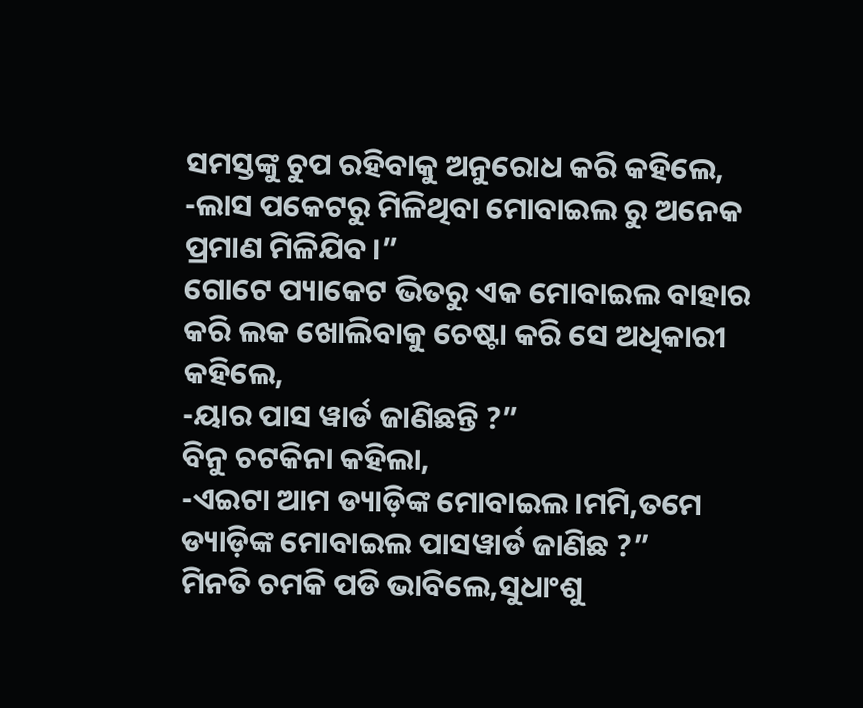ସମସ୍ତଙ୍କୁ ଚୁପ ରହିବାକୁ ଅନୁରୋଧ କରି କହିଲେ,
-ଲାସ ପକେଟରୁ ମିଳିଥିବା ମୋବାଇଲ ରୁ ଅନେକ ପ୍ରମାଣ ମିଳିଯିବ।”
ଗୋଟେ ପ୍ୟାକେଟ ଭିତରୁ ଏକ ମୋବାଇଲ ବାହାର କରି ଲକ ଖୋଲିବାକୁ ଚେଷ୍ଟା କରି ସେ ଅଧିକାରୀ କହିଲେ,
-ୟାର ପାସ ୱାର୍ଡ ଜାଣିଛନ୍ତି ?”
ବିନୁ ଚଟକିନା କହିଲା,
-ଏଇଟା ଆମ ଡ୍ୟାଡ଼ିଙ୍କ ମୋବାଇଲ।ମମି,ତମେ ଡ୍ୟାଡ଼ିଙ୍କ ମୋବାଇଲ ପାସୱାର୍ଡ ଜାଣିଛ ?”
ମିନତି ଚମକି ପଡି ଭାବିଲେ,ସୁଧାଂଶୁ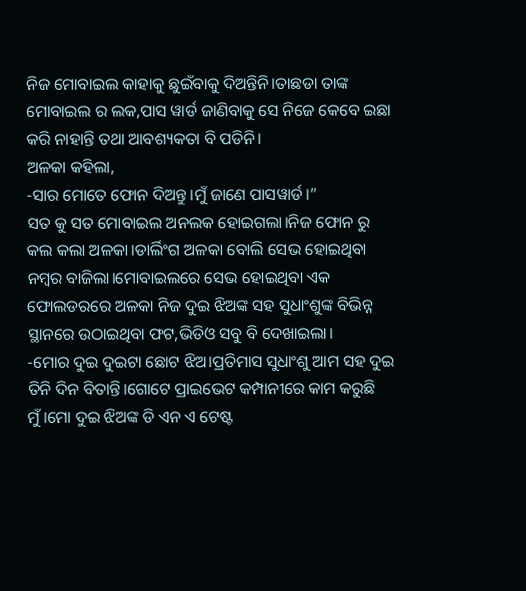ନିଜ ମୋବାଇଲ କାହାକୁ ଛୁଇଁବାକୁ ଦିଅନ୍ତିନି।ତାଛଡା ତାଙ୍କ ମୋବାଇଲ ର ଲକ,ପାସ ୱାର୍ଡ ଜାଣିବାକୁ ସେ ନିଜେ କେବେ ଇଛା କରି ନାହାନ୍ତି ତଥା ଆବଶ୍ୟକତା ବି ପଡିନି।
ଅଳକା କହିଲା,
-ସାର ମୋତେ ଫୋନ ଦିଅନ୍ତୁ।ମୁଁ ଜାଣେ ପାସୱାର୍ଡ।”
ସତ କୁ ସତ ମୋବାଇଲ ଅନଲକ ହୋଇଗଲା।ନିଜ ଫୋନ ରୁ କଲ କଲା ଅଳକା।ଡାର୍ଲିଂଗ ଅଳକା ବୋଲି ସେଭ ହୋଇଥିବା ନମ୍ବର ବାଜିଲା।ମୋବାଇଲରେ ସେଭ ହୋଇଥିବା ଏକ ଫୋଲଡରରେ ଅଳକା ନିଜ ଦୁଇ ଝିଅଙ୍କ ସହ ସୁଧାଂଶୁଙ୍କ ବିଭିନ୍ନ ସ୍ଥାନରେ ଉଠାଇଥିବା ଫଟ,ଭିଡିଓ ସବୁ ବି ଦେଖାଇଲା।
-ମୋର ଦୁଇ ଦୁଇଟା ଛୋଟ ଝିଅ।ପ୍ରତିମାସ ସୁଧାଂଶୁ ଆମ ସହ ଦୁଇ ତିନି ଦିନ ବିତାନ୍ତି।ଗୋଟେ ପ୍ରାଇଭେଟ କମ୍ପାନୀରେ କାମ କରୁଛି ମୁଁ।ମୋ ଦୁଇ ଝିଅଙ୍କ ଡି ଏନ ଏ ଟେଷ୍ଟ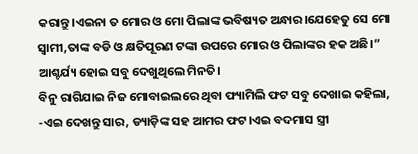କରାନ୍ତୁ।ଏଇନା ତ ମୋର ଓ ମୋ ପିଲାଙ୍କ ଭବିଷ୍ୟତ ଅନ୍ଧାର।ଯେହେତୁ ସେ ମୋ ସ୍ୱାମୀ,ତାଙ୍କ ବଡି ଓ କ୍ଷତିପୂରଣ ଟଙ୍କା ଉପରେ ମୋର ଓ ପିଲାଙ୍କର ହକ ଅଛି।”
ଆଶ୍ଚର୍ଯ୍ୟ ହୋଇ ସବୁ ଦେଖୁଥିଲେ ମିନତି।
ବିନୁ ରାଗିଯାଇ ନିଜ ମୋବାଇଲରେ ଥିବା ଫ୍ୟାମିଲି ଫଟ ସବୁ ଦେଖାଇ କହିଲା,
-ଏଇ ଦେଖନ୍ତୁ ସାର, ଡ୍ୟାଡ଼ିଙ୍କ ସହ ଆମର ଫଟ।ଏଇ ବଦମାସ ସ୍ତ୍ରୀ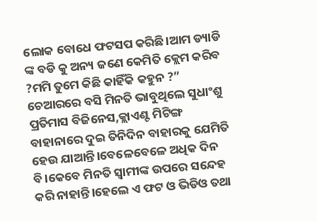ଲୋକ ବୋଧେ ଫଟସପ କରିଛି।ଆମ ଡ୍ୟାଡି ଙ୍କ ବଡି କୁ ଅନ୍ୟ ଜଣେ କେମିତି କ୍ଲେମ କରିବ ?ମମି ତୁମେ କିଛି କାହିଁକି କହୁନ ?”
ଚେଆରରେ ବସି ମିନତି ଭାବୁଥିଲେ ସୁଧାଂଶୁ ପ୍ରତିମାସ ବିଜିନେସ,କ୍ଲାଏଣ୍ଟ ମିଟିଙ୍ଗ ବାହାନାରେ ଦୁଇ ତିନିଦିନ ବାହାରକୁ ଯେମିତି ହେଉ ଯାଆନ୍ତି।ବେଳେବେଳେ ଅଧିକ ଦିନ ବି।କେବେ ମିନତି ସ୍ବାମୀଙ୍କ ଉପରେ ସନ୍ଦେହ କରି ନାହାନ୍ତି।ହେଲେ ଏ ଫଟ ଓ ଭିଡିଓ ତଥା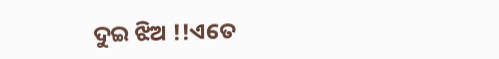ଦୁଇ ଝିଅ !!ଏତେ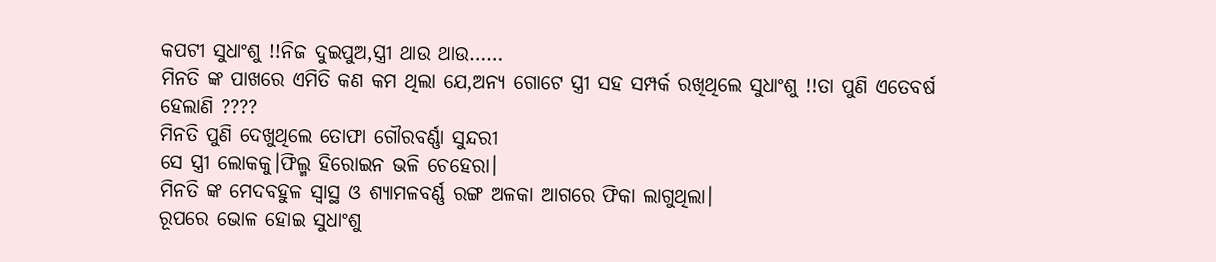କପଟୀ ସୁଧାଂଶୁ !!ନିଜ ଦୁଇପୁଅ,ସ୍ତ୍ରୀ ଥାଉ ଥାଉ……
ମିନତି ଙ୍କ ପାଖରେ ଏମିତି କଣ କମ ଥିଲା ଯେ,ଅନ୍ୟ ଗୋଟେ ସ୍ତ୍ରୀ ସହ ସମ୍ପର୍କ ରଖିଥିଲେ ସୁଧାଂଶୁ !!ତା ପୁଣି ଏତେବର୍ଷ ହେଲାଣି ????
ମିନତି ପୁଣି ଦେଖୁଥିଲେ ତୋଫା ଗୌରବର୍ଣ୍ଣା ସୁନ୍ଦରୀ
ସେ ସ୍ତ୍ରୀ ଲୋକକୁ।ଫିଲ୍ମ ହିରୋଇନ ଭଳି ଚେହେରା।
ମିନତି ଙ୍କ ମେଦବହୁଳ ସ୍ୱାସ୍ଥ ଓ ଶ୍ୟାମଳବର୍ଣ୍ଣ ରଙ୍ଗ ଅଳକା ଆଗରେ ଫିକା ଲାଗୁଥିଲା।
ରୂପରେ ଭୋଳ ହୋଇ ସୁଧାଂଶୁ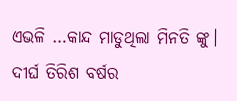ଏଭଳି …କାନ୍ଦ ମାଡୁଥିଲା ମିନତି ଙ୍କୁ।
ଦୀର୍ଘ ତିରିଶ ବର୍ଷର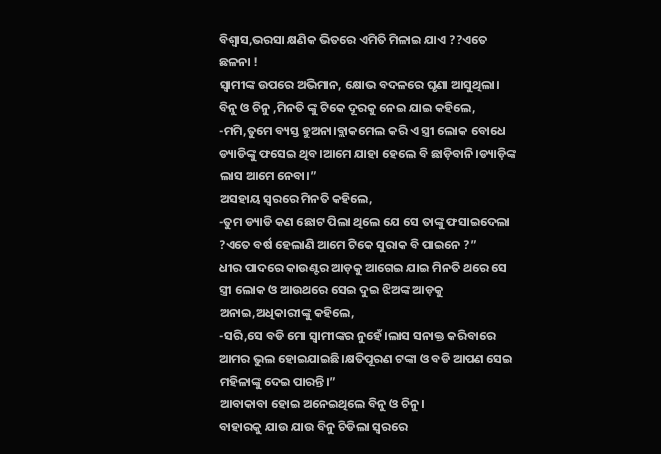ବିଶ୍ବାସ,ଭରସା କ୍ଷଣିକ ଭିତରେ ଏମିତି ମିଳାଇ ଯାଏ ??ଏତେ ଛଳନା !
ସ୍ବାମୀଙ୍କ ଉପରେ ଅଭିମାନ, କ୍ଷୋଭ ବଦଳରେ ଘୃଣା ଆସୁଥିଲା।
ବିନୁ ଓ ଚିନୁ ,ମିନତି ଙ୍କୁ ଟିକେ ଦୂରକୁ ନେଇ ଯାଇ କହିଲେ,
-ମମି,ତୁମେ ବ୍ୟସ୍ତ ହୁଅନା।ବ୍ଲାକମେଲ କରି ଏ ସ୍ତ୍ରୀ ଲୋକ ବୋଧେ ଡ୍ୟାଡିଙ୍କୁ ଫସେଇ ଥିବ।ଆମେ ଯାହା ହେଲେ ବି ଛାଡ଼ିବାନି।ଡ୍ୟାଡ଼ିଙ୍କ ଲାସ ଆମେ ନେବା।”
ଅସହାୟ ସ୍ୱରରେ ମିନତି କହିଲେ,
-ତୁମ ଡ୍ୟାଡି କଣ ଛୋଟ ପିଲା ଥିଲେ ଯେ ସେ ତାଙ୍କୁ ଫସାଇଦେଲା ?ଏତେ ବର୍ଷ ହେଲାଣି ଆମେ ଟିକେ ସୁରାକ ବି ପାଇନେ ?”
ଧୀର ପାଦରେ କାଉଣ୍ଟର ଆଡ଼କୁ ଆଗେଇ ଯାଇ ମିନତି ଥରେ ସେ ସ୍ତ୍ରୀ ଲୋକ ଓ ଆଉଥରେ ସେଇ ଦୁଇ ଝିଅଙ୍କ ଆଡ଼କୁ ଅନାଇ,ଅଧିକାରୀଙ୍କୁ କହିଲେ,
-ସରି,ସେ ବଡି ମୋ ସ୍ୱାମୀଙ୍କର ନୁହେଁ।ଲାସ ସନାକ୍ତ କରିବାରେ ଆମର ଭୁଲ ହୋଇଯାଇଛି।କ୍ଷତିପୂରଣ ଟଙ୍କା ଓ ବଡି ଆପଣ ସେଇ ମହିଳାଙ୍କୁ ଦେଇ ପାରନ୍ତି।”
ଆବାକାବା ହୋଇ ଅନେଇଥିଲେ ବିନୁ ଓ ଚିନୁ।
ବାହାରକୁ ଯାଉ ଯାଉ ବିନୁ ଚିଡିଲା ସ୍ୱରରେ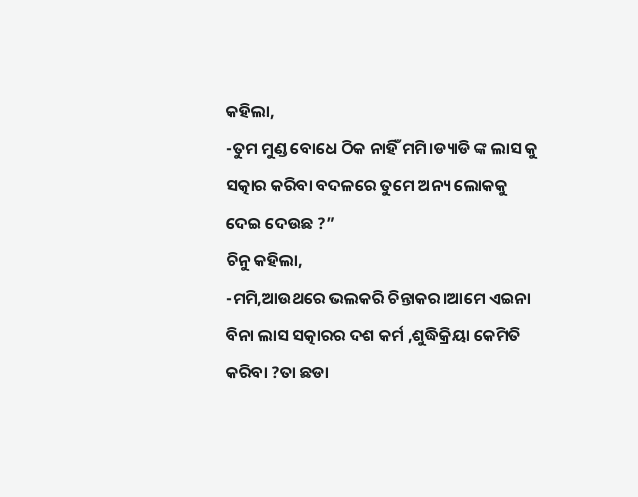କହିଲା,
-ତୁମ ମୁଣ୍ଡ ବୋଧେ ଠିକ ନାହିଁ ମମି।ଡ୍ୟାଡି ଙ୍କ ଲାସ କୁ ସତ୍କାର କରିବା ବଦଳରେ ତୁମେ ଅନ୍ୟ ଲୋକକୁ ଦେଇ ଦେଉଛ ?”
ଚିନୁ କହିଲା,
-ମମି,ଆଉଥରେ ଭଲକରି ଚିନ୍ତାକର।ଆମେ ଏଇନା ବିନା ଲାସ ସତ୍କାରର ଦଶ କର୍ମ ,ଶୁଦ୍ଧିକ୍ରିୟା କେମିତି କରିବା ?ତା ଛଡା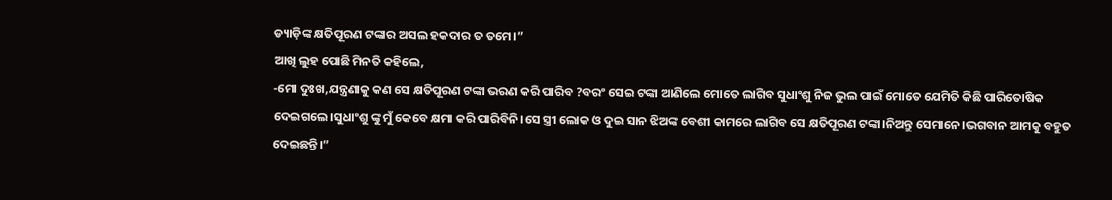ଡ୍ୟାଡ଼ିଙ୍କ କ୍ଷତିପୂରଣ ଟଙ୍କାର ଅସଲ ହକଦାର ତ ତମେ।”
ଆଖି ଲୁହ ପୋଛି ମିନତି କହିଲେ,
-ମୋ ଦୁଃଖ,ଯନ୍ତ୍ରଣାକୁ କଣ ସେ କ୍ଷତିପୂରଣ ଟଙ୍କା ଭରଣ କରି ପାରିବ ?ବରଂ ସେଇ ଟଙ୍କା ଆଣିଲେ ମୋତେ ଲାଗିବ ସୁଧାଂଶୁ ନିଜ ଭୁଲ ପାଇଁ ମୋତେ ଯେମିତି କିଛି ପାରିତୋଷିକ ଦେଇଗଲେ।ସୁଧାଂଶୁ ଙ୍କୁ ମୁଁ କେବେ କ୍ଷମା କରି ପାରିବିନି।ସେ ସ୍ତ୍ରୀ ଲୋକ ଓ ଦୁଇ ସାନ ଝିଅଙ୍କ ବେଶୀ କାମରେ ଲାଗିବ ସେ କ୍ଷତିପୂରଣ ଟଙ୍କା।ନିଅନ୍ତୁ ସେମାନେ।ଭଗବାନ ଆମକୁ ବହୁତ ଦେଇଛନ୍ତି।”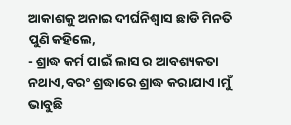ଆକାଶକୁ ଅନାଇ ଦୀର୍ଘନିଶ୍ବାସ ଛାଡି ମିନତି ପୁଣି କହିଲେ,
- ଶ୍ରାଦ୍ଧ କର୍ମ ପାଇଁ ଲାସ ର ଆବଶ୍ୟକତା ନଥାଏ,ବରଂ ଶ୍ରଦ୍ଧାରେ ଶ୍ରାଦ୍ଧ କରାଯାଏ।ମୁଁ ଭାବୁଛି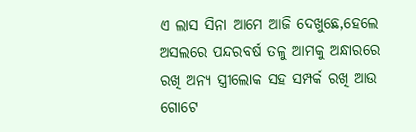ଏ ଲାସ ସିନା ଆମେ ଆଜି ଦେଖୁଛେ,ହେଲେ ଅସଲରେ ପନ୍ଦରବର୍ଷ ତଳୁ ଆମକୁ ଅନ୍ଧାରରେ ରଖି ଅନ୍ୟ ସ୍ତ୍ରୀଲୋକ ସହ ସମ୍ପର୍କ ରଖି ଆଉ ଗୋଟେ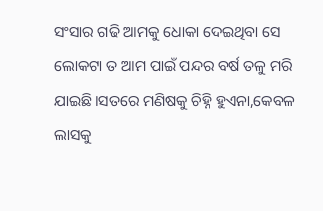ସଂସାର ଗଢି ଆମକୁ ଧୋକା ଦେଇଥିବା ସେ ଲୋକଟା ତ ଆମ ପାଇଁ ପନ୍ଦର ବର୍ଷ ତଳୁ ମରି ଯାଇଛି।ସତରେ ମଣିଷକୁ ଚିହ୍ନି ହୁଏନା,କେବଳ ଲାସକୁ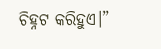ଚିହ୍ନଟ କରିହୁଏ।”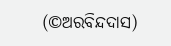(©ଅରବିନ୍ଦଦାସ)